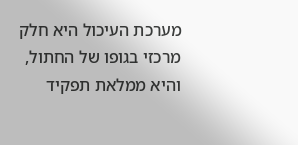מערכת העיכול היא חלק מרכזי בגופו של החתול, והיא ממלאת תפקיד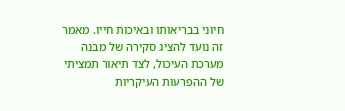חיוני בבריאותו ובאיכות חייו. מאמר זה נועד להציג סקירה של מבנה מערכת העיכול, לצד תיאור תמציתי של ההפרעות העיקריות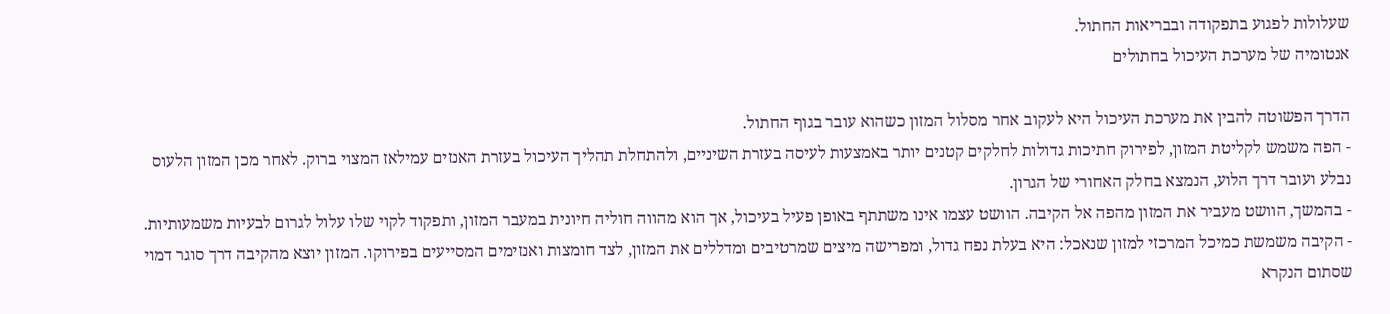שעלולות לפגוע בתפקודה ובבריאות החתול.
אנטומיה של מערכת העיכול בחתולים

הדרך הפשוטה להבין את מערכת העיכול היא לעקוב אחר מסלול המזון כשהוא עובר בגוף החתול.
- הפה משמש לקליטת המזון, לפירוק חתיכות גדולות לחלקים קטנים יותר באמצעות לעיסה בעזרת השיניים, ולהתחלת תהליך העיכול בעזרת האנזים עמילאז המצוי ברוק. לאחר מכן המזון הלעוס נבלע ועובר דרך הלוע, הנמצא בחלק האחורי של הגרון.
- בהמשך, הוושט מעביר את המזון מהפה אל הקיבה. הוושט עצמו אינו משתתף באופן פעיל בעיכול, אך הוא מהווה חוליה חיונית במעבר המזון, ותפקוד לקוי שלו עלול לגרום לבעיות משמעותיות.
- הקיבה משמשת כמיכל המרכזי למזון שנאכל: היא בעלת נפח גדול, ומפרישה מיצים שמרטיבים ומדללים את המזון, לצד חומצות ואנזימים המסייעים בפירוקו. המזון יוצא מהקיבה דרך סוגר דמוי שסתום הנקרא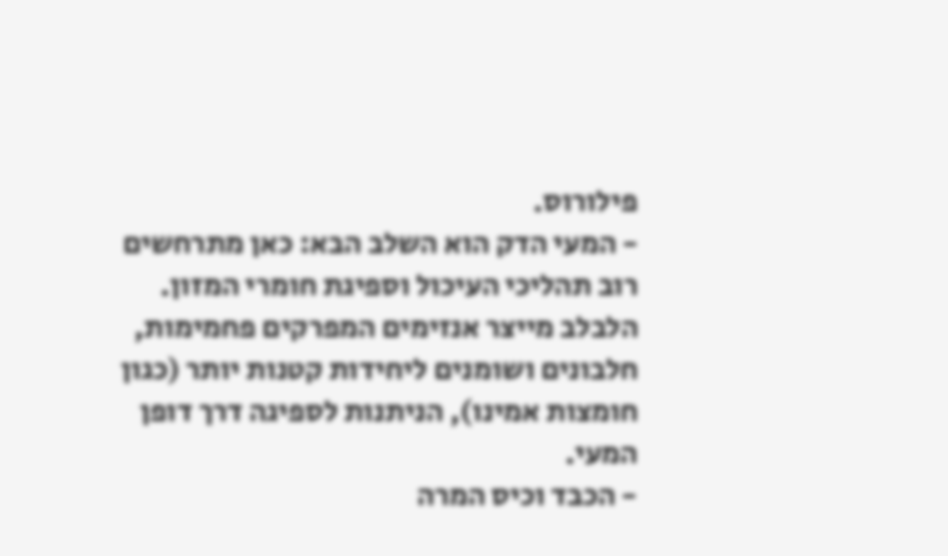פילורוס.
- המעי הדק הוא השלב הבא: כאן מתרחשים רוב תהליכי העיכול וספיגת חומרי המזון. הלבלב מייצר אנזימים המפרקים פחמימות, חלבונים ושומנים ליחידות קטנות יותר (כגון חומצות אמינו), הניתנות לספיגה דרך דופן המעי.
- הכבד וכיס המרה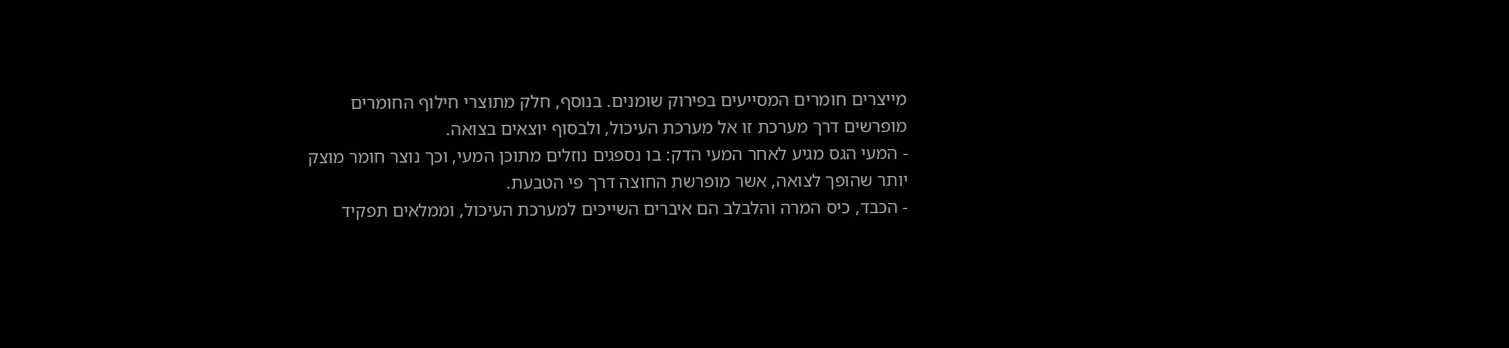מייצרים חומרים המסייעים בפירוק שומנים. בנוסף, חלק מתוצרי חילוף החומרים מופרשים דרך מערכת זו אל מערכת העיכול, ולבסוף יוצאים בצואה.
- המעי הגס מגיע לאחר המעי הדק: בו נספגים נוזלים מתוכן המעי, וכך נוצר חומר מוצק יותר שהופך לצואה, אשר מופרשת החוצה דרך פי הטבעת.
- הכבד, כיס המרה והלבלב הם איברים השייכים למערכת העיכול, וממלאים תפקיד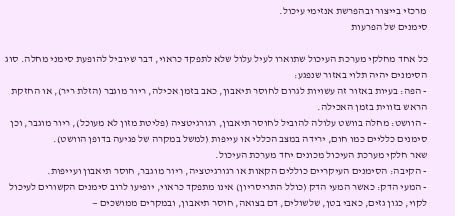מרכזי בייצור ובהפרשת אנזימי עיכול.
סימנים של הפרעות

כל אחד מחלקי מערכת העיכול שתוארו לעיל עלול שלא לתפקד כראוי, דבר שיוביל להופעת סימני מחלה. סוג הסימנים יהיה תלוי באזור שנפגע:
- הפה: בעיות באזור זה עשויות לגרום לחוסר תיאבון, כאב בזמן אכילה, ריור מוגבר (הזלת ריר), או החזקת הראש בזווית בזמן האכילה.
- הוושט: מחלה בוושט עלולה להוביל לחוסר תיאבון, רגורגיטציה (פליטת מזון לא מעוכל), ריור מוגבר, וכן סימנים כלליים כמו חום, ירידה במצב הכללי או עייפות (למשל במקרה של פגיעה בדופן הוושט).
שאר חלקי מערכת העיכול מכונים יחד מערכת העיכול.
- הקיבה: הסימנים העיקריים כוללים הקאות או רגורגיטציה, ריור מוגבר, חוסר תיאבון ועייפות.
- המעי הדק: כאשר המעי הדק (כולל התריסריון) אינו מתפקד כראוי, יופיעו לרוב סימנים הקשורים לעיכול לקוי, כגון גזים, כאבי בטן, שלשולים, דם בצואה, חוסר תיאבון, ובמקרים ממושכים —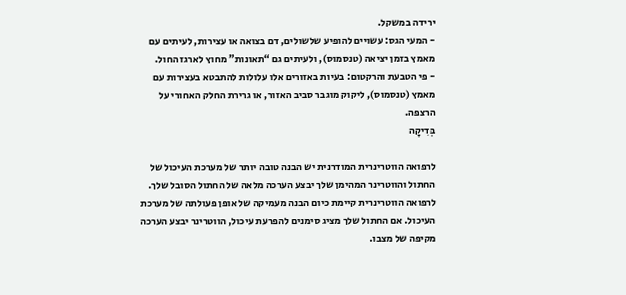ירידה במשקל.
- המעי הגס: עשויים להופיע שלשולים, דם בצואה או עצירות, לעיתים עם מאמץ בזמן יציאה (טנסמוס), ולעיתים גם “תאונות” מחוץ לארגז החול.
- פי הטבעת והרקטום: בעיות באזורים אלו עלולות להתבטא בעצירות עם מאמץ (טנסמוס), ליקוק מוגבר סביב האזור, או גרירת החלק האחורי על הרצפה.
בְּדִיקָה

לרפואה הווטרינרית המודרנית יש הבנה טובה יותר של מערכת העיכול של החתול והווטרינר המהימן שלך יבצע הערכה מלאה של החתול הסובל שלך.
לרפואה הווטרינרית קיימת כיום הבנה מעמיקה של אופן פעולתה של מערכת העיכול. אם החתול שלך מציג סימנים להפרעת עיכול, הווטרינר יבצע הערכה מקיפה של מצבו.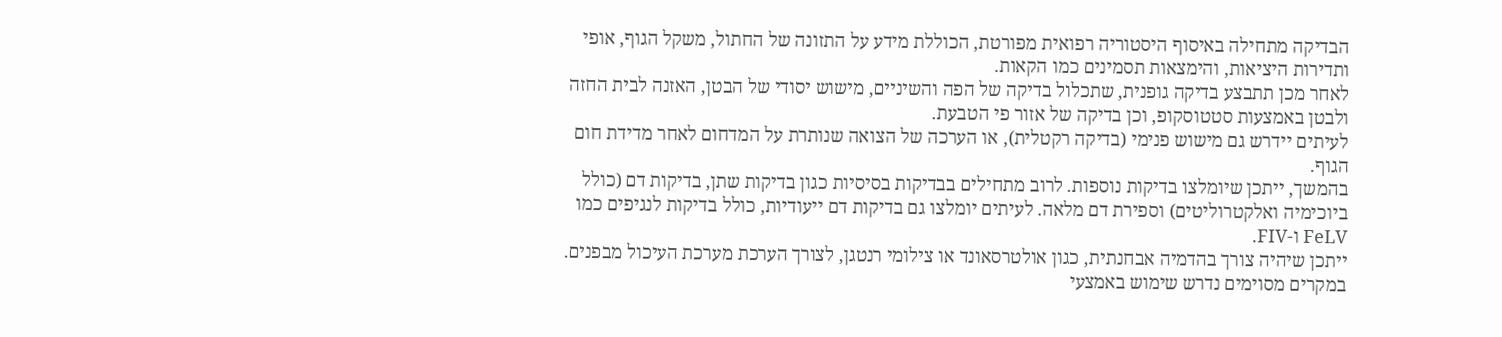הבדיקה מתחילה באיסוף היסטוריה רפואית מפורטת, הכוללת מידע על התזונה של החתול, משקל הגוף, אופי ותדירות היציאות, והימצאות תסמינים כמו הקאות.
לאחר מכן תתבצע בדיקה גופנית, שתכלול בדיקה של הפה והשיניים, מישוש יסודי של הבטן, האזנה לבית החזה ולבטן באמצעות סטטוסקופ, וכן בדיקה של אזור פי הטבעת.
לעיתים יידרש גם מישוש פנימי (בדיקה רקטלית), או הערכה של הצואה שנותרת על המדחום לאחר מדידת חום הגוף.
בהמשך, ייתכן שיומלצו בדיקות נוספות. לרוב מתחילים בבדיקות בסיסיות כגון בדיקות שתן, בדיקות דם (כולל ביוכימיה ואלקטרוליטים) וספירת דם מלאה. לעיתים יומלצו גם בדיקות דם ייעודיות, כולל בדיקות לנגיפים כמו FeLV ו-FIV.
ייתכן שיהיה צורך בהדמיה אבחנתית, כגון אולטרסאונד או צילומי רנטגן, לצורך הערכת מערכת העיכול מבפנים. במקרים מסוימים נדרש שימוש באמצעי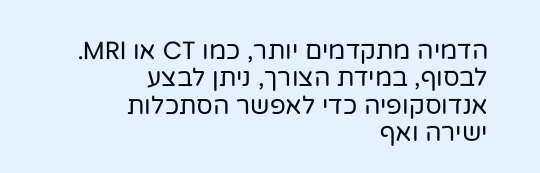הדמיה מתקדמים יותר, כמו CT או MRI. לבסוף, במידת הצורך, ניתן לבצע אנדוסקופיה כדי לאפשר הסתכלות ישירה ואף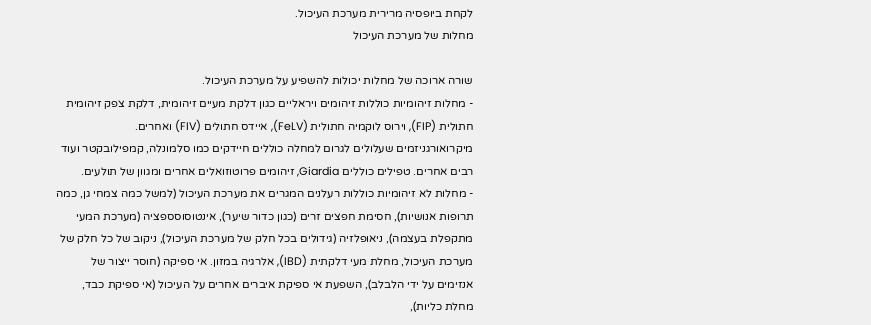לקחת ביופסיה מרירית מערכת העיכול.
מחלות של מערכת העיכול

שורה ארוכה של מחלות יכולות להשפיע על מערכת העיכול.
- מחלות זיהומיות כוללות זיהומים ויראליים כגון דלקת מעיים זיהומית, דלקת צפק זיהומית חתולית (FIP), וירוס לוקמיה חתולית (FeLV), איידס חתולים (FIV) ואחרים. מיקרואורגניזמים שעלולים לגרום למחלה כוללים חיידקים כמו סלמונלה, קמפילובקטר ועוד רבים אחרים. טפילים כוללים Giardia, זיהומים פרוטוזואלים אחרים ומגוון של תולעים.
- מחלות לא זיהומיות כוללות רעלנים המגרים את מערכת העיכול (למשל כמה צמחי גן, כמה תרופות אנושיות), חסימת חפצים זרים (כגון כדור שיער), אינטוסוסספציה (מערכת המעי מתקפלת בעצמה), ניאופלזיה (גידולים בכל חלק של מערכת העיכול), ניקוב של כל חלק של מערכת העיכול, מחלת מעי דלקתית (IBD), אלרגיה במזון. אי ספיקה (חוסר ייצור של אנזימים על ידי הלבלב), השפעת אי ספיקת איברים אחרים על העיכול (אי ספיקת כבד, מחלת כליות),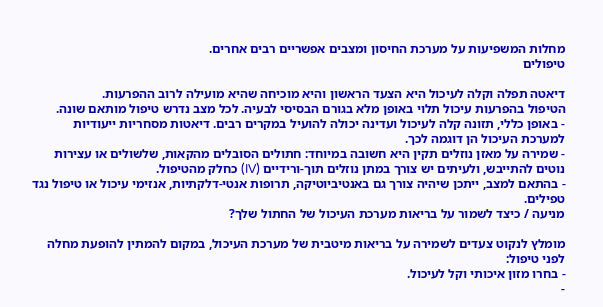מחלות המשפיעות על מערכת החיסון ומצבים אפשריים רבים אחרים.
טיפולים

דיאטה תפלה וקלה לעיכול היא הצעד הראשון והיא מוכיחה שהיא מועילה לרוב ההפרעות.
הטיפול בהפרעות עיכול תלוי באופן מלא בגורם הבסיסי לבעיה. לכל מצב נדרש טיפול מותאם שונה.
- באופן כללי, תזונה קלה לעיכול ועדינה יכולה להועיל במקרים רבים. דיאטות מסחריות ייעודיות למערכת העיכול הן דוגמה לכך.
- שמירה על מאזן נוזלים תקין היא חשובה במיוחד: חתולים הסובלים מהקאות, שלשולים או עצירות נוטים להתייבש, ולעיתים יש צורך במתן נוזלים תוך-ורידיים (IV) כחלק מהטיפול.
- בהתאם למצב, ייתכן שיהיה צורך גם באנטיביוטיקה, תרופות אנטי-דלקתיות, אנזימי עיכול או טיפול נגד טפילים.
מניעה / כיצד לשמור על בריאות מערכת העיכול של החתול שלך?

מומלץ לנקוט צעדים לשמירה על בריאות מיטבית של מערכת העיכול, במקום להמתין להופעת מחלה לפני טיפול:
- בחרו מזון איכותי וקל לעיכול.
-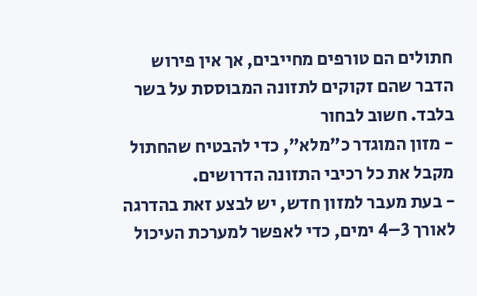חתולים הם טורפים מחייבים, אך אין פירוש הדבר שהם זקוקים לתזונה המבוססת על בשר בלבד. חשוב לבחור
- מזון המוגדר כ”מלא”, כדי להבטיח שהחתול מקבל את כל רכיבי התזונה הדרושים.
- בעת מעבר למזון חדש, יש לבצע זאת בהדרגה לאורך 3–4 ימים, כדי לאפשר למערכת העיכול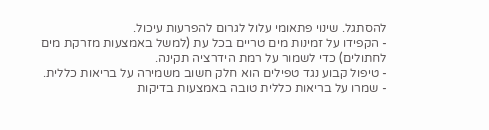להסתגל. שינוי פתאומי עלול לגרום להפרעות עיכול.
- הקפידו על זמינות מים טריים בכל עת (למשל באמצעות מזרקת מים לחתולים) כדי לשמור על רמת הידרציה תקינה.
- טיפול קבוע נגד טפילים הוא חלק חשוב משמירה על בריאות כללית.
- שמרו על בריאות כללית טובה באמצעות בדיקות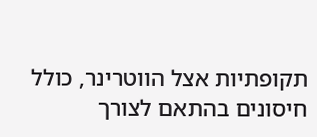תקופתיות אצל הווטרינר, כולל חיסונים בהתאם לצורך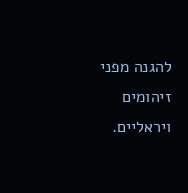להגנה מפני זיהומים ויראליים.